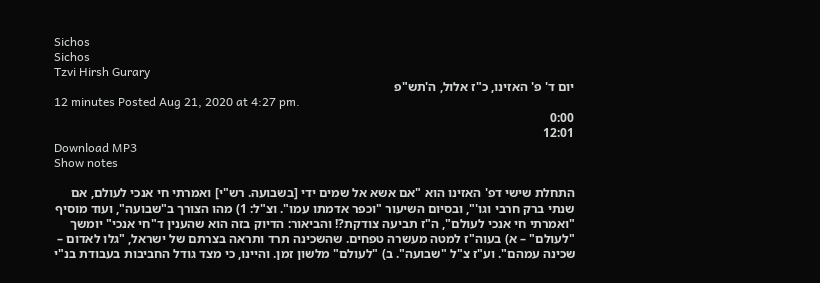Sichos
Sichos
Tzvi Hirsh Gurary
יום ד' פ' האזינו, כ"ז אלול, ה'תש"פ
12 minutes Posted Aug 21, 2020 at 4:27 pm.
0:00
12:01
Download MP3
Show notes

התחלת שישי דפ' האזינו הוא "אם אשא אל שמים ידי [בשבועה. רש"י] ואמרתי חי אנכי לעולם, אם שנתי ברק חרבי וגו'", ובסיום השיעור "וכפר אדמתו עמו". וצ"ל: 1) מהו הצורך ב"שבועה", ועוד מוסיף "ואמרתי חי אנכי לעולם", ה"ז תביעה צודקת?! והביאור: הדיוק בזה הוא שהענין ד"חי אנכי" יומשך "לעולם" – א) בעוה"ז למטה מעשרה טפחים. שהשכינה תרד ותראה בצרתם של ישראל, "גלו לאדום – שכינה עמהם". וע"ז צ"ל "שבועה". ב) "לעולם" מלשון זמן. והיינו, כי מצד גודל החביבות בעבודת בנ"י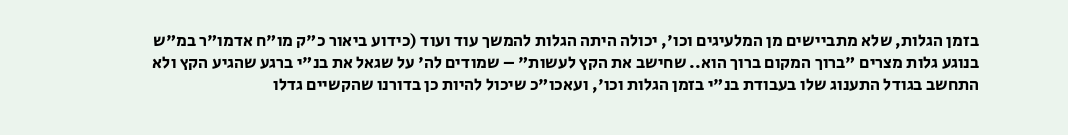בזמן הגלות, שלא מתביישים מן המלעיגים וכו', יכולה היתה הגלות להמשך עוד ועוד (כידוע ביאור כ"ק מו"ח אדמו"ר במ"ש בנוגע גלות מצרים "ברוך המקום ברוך הוא.. שחישב את הקץ לעשות" – שמודים לה' על שגאל את בנ"י ברגע שהגיע הקץ ולא התחשב בגודל התענוג שלו בעבודת בנ"י בזמן הגלות וכו', ועאכו"כ שיכול להיות כן בדורנו שהקשיים גדלו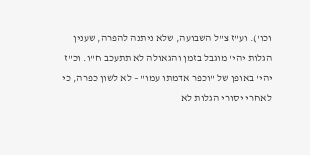וכו'). וע"ז צ"ל השבועה, שלא ניתנה להפרה, שענין הגלות יהי' מוגבל בזמן והגאולה לא תתעכב ח"ו. וכ"ז יהי' באופן של "וכפר אדמתו עמו" – לא לשון כפרה, כי לאחרי יסורי הגלות לא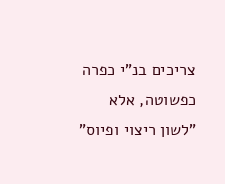צריכים בנ"י כפרה כפשוטה, אלא "לשון ריצוי ופיוס"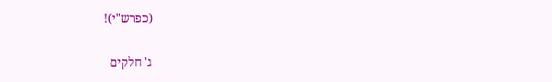(כפרש"י)!

ג' חלקים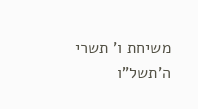משיחת ו' תשרי ה'תשל"ו